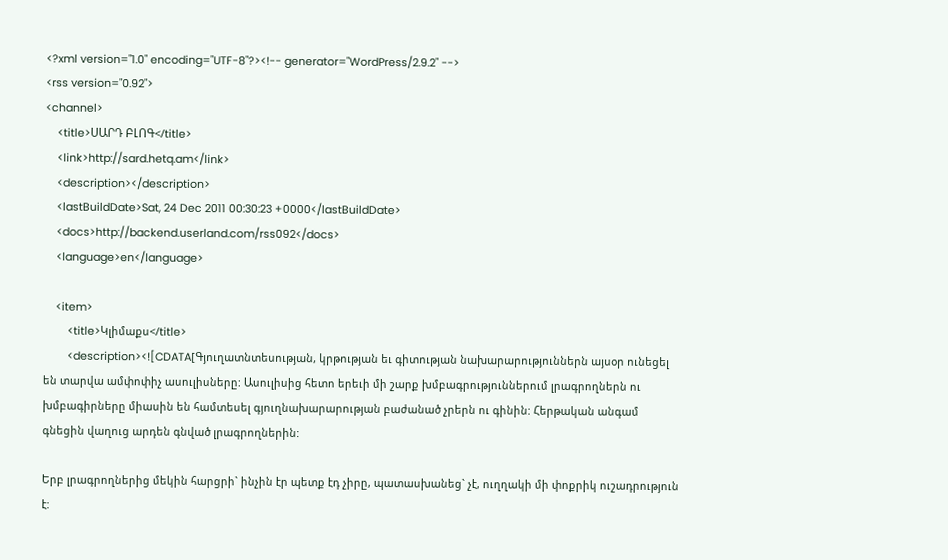<?xml version="1.0" encoding="UTF-8"?><!-- generator="WordPress/2.9.2" -->
<rss version="0.92">
<channel>
    <title>ՍԱՐԴ ԲԼՈԳ</title>
    <link>http://sard.hetq.am</link>
    <description></description>
    <lastBuildDate>Sat, 24 Dec 2011 00:30:23 +0000</lastBuildDate>
    <docs>http://backend.userland.com/rss092</docs>
    <language>en</language>

    <item>
        <title>Կլիմաքս</title>
        <description><![CDATA[Գյուղատնտեսության, կրթության եւ գիտության նախարարություններն այսօր ունեցել են տարվա ամփոփիչ ասուլիսները: Ասուլիսից հետո երեւի մի շարք խմբագրություններում լրագրողներն ու խմբագիրները միասին են համտեսել գյուղնախարարության բաժանած չրերն ու գինին: Հերթական անգամ գնեցին վաղուց արդեն գնված լրագրողներին:

Երբ լրագրողներից մեկին հարցրի` ինչին էր պետք էդ չիրը, պատասխանեց` չէ, ուղղակի մի փոքրիկ ուշադրություն է: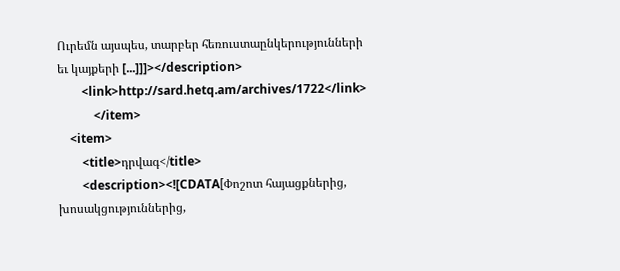Ուրեմն այսպես, տարբեր հեռուստաընկերությունների եւ կայքերի [...]]]></description>
        <link>http://sard.hetq.am/archives/1722</link>
            </item>
    <item>
        <title>դրվագ</title>
        <description><![CDATA[Փոշոտ հայացքներից, խոսակցություններից,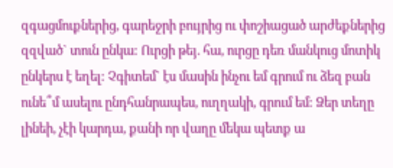զգացմուքներից, գարեջրի բույրից ու փոշիացած արժեքներից զզված` տուն ընկա: Ուրցի թեյ. հա, ուրցը դեռ մանկուց մոտիկ ընկերս է եղել: Չգիտեմ` էս մասին ինչու եմ գրում ու ձեզ բան ունե՞մ ասելու ընդհանրապես, ուղղակի, գրում եմ: Ձեր տեղը լինեի, չէի կարդա, քանի որ վաղը մեկա պետք ա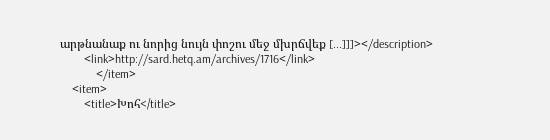արթնանաք ու նորից նույն փոշու մեջ մխրճվեք [...]]]></description>
        <link>http://sard.hetq.am/archives/1716</link>
            </item>
    <item>
        <title>Խոհ</title>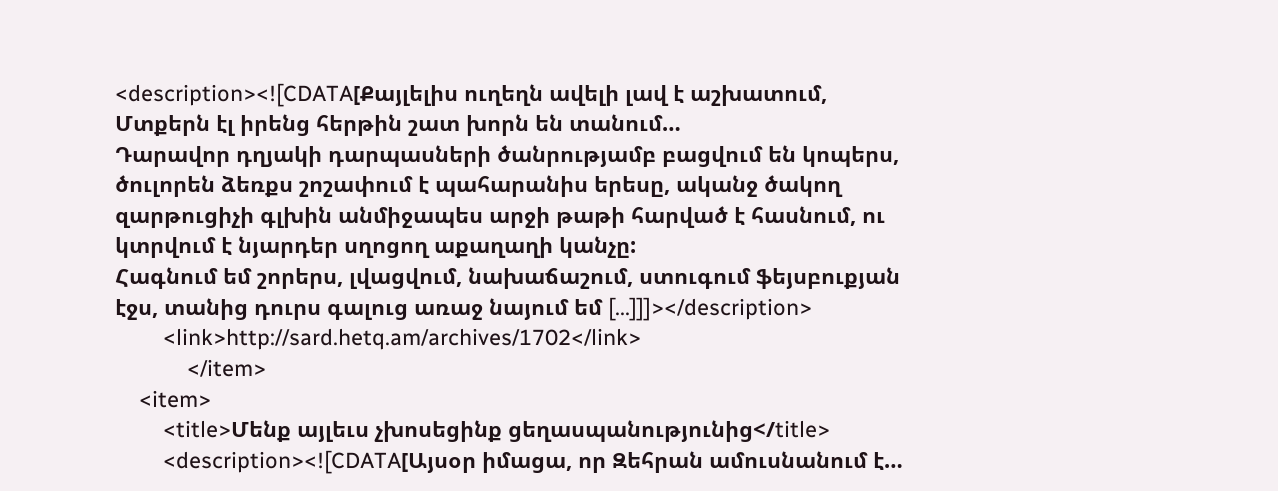<description><![CDATA[Քայլելիս ուղեղն ավելի լավ է աշխատում,
Մտքերն էլ իրենց հերթին շատ խորն են տանում…
Դարավոր դղյակի դարպասների ծանրությամբ բացվում են կոպերս, ծուլորեն ձեռքս շոշափում է պահարանիս երեսը, ականջ ծակող զարթուցիչի գլխին անմիջապես արջի թաթի հարված է հասնում, ու կտրվում է նյարդեր սղոցող աքաղաղի կանչը:
Հագնում եմ շորերս, լվացվում, նախաճաշում, ստուգում ֆեյսբուքյան էջս, տանից դուրս գալուց առաջ նայում եմ [...]]]></description>
        <link>http://sard.hetq.am/archives/1702</link>
            </item>
    <item>
        <title>Մենք այլեւս չխոսեցինք ցեղասպանությունից</title>
        <description><![CDATA[Այսօր իմացա, որ Զեհրան ամուսնանում է…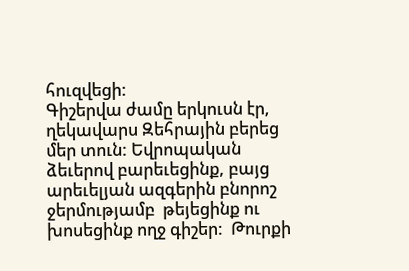հուզվեցի:
Գիշերվա ժամը երկուսն էր, ղեկավարս Զեհրային բերեց մեր տուն: Եվրոպական ձեւերով բարեւեցինք, բայց արեւելյան ազգերին բնորոշ ջերմությամբ  թեյեցինք ու խոսեցինք ողջ գիշեր:  Թուրքի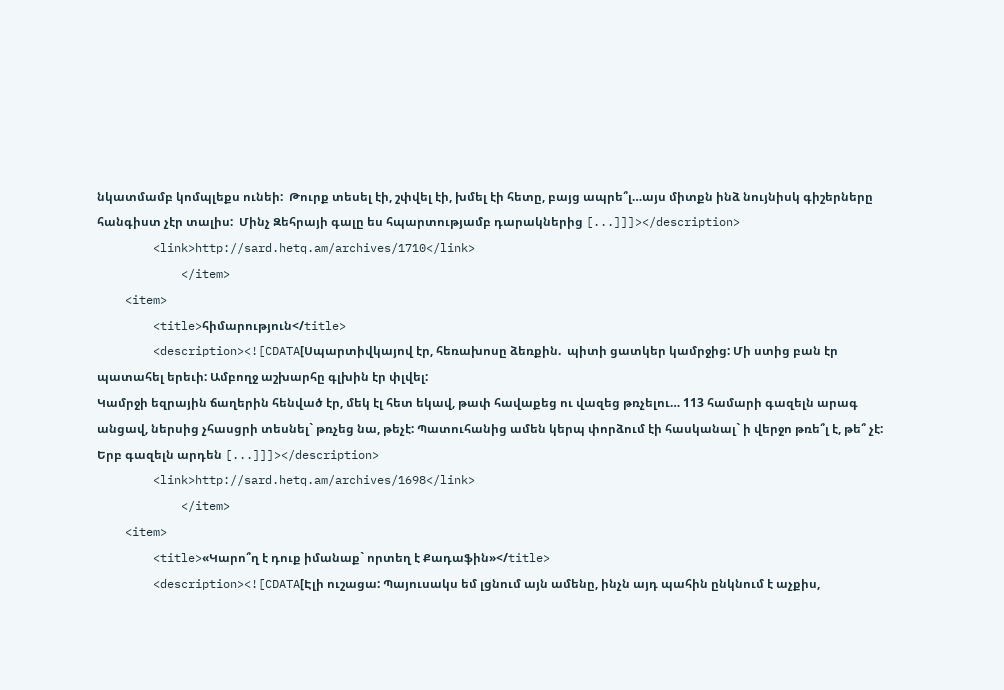նկատմամբ կոմպլեքս ունեի:  Թուրք տեսել էի, շփվել էի, խմել էի հետը, բայց ապրե՞լ…այս միտքն ինձ նույնիսկ գիշերները հանգիստ չէր տալիս:  Մինչ Զեհրայի գալը ես հպարտությամբ դարակներից [...]]]></description>
        <link>http://sard.hetq.am/archives/1710</link>
            </item>
    <item>
        <title>հիմարություն</title>
        <description><![CDATA[Սպարտիվկայով էր, հեռախոսը ձեռքին.  պիտի ցատկեր կամրջից: Մի ստից բան էր պատահել երեւի: Ամբողջ աշխարհը գլխին էր փլվել:
Կամրջի եզրային ճաղերին հենված էր, մեկ էլ հետ եկավ, թափ հավաքեց ու վազեց թռչելու… 113 համարի գազելն արագ անցավ, ներսից չհասցրի տեսնել` թռչեց նա, թեչէ: Պատուհանից ամեն կերպ փորձում էի հասկանալ` ի վերջո թռե՞լ է, թե՞ չէ:
Երբ գազելն արդեն [...]]]></description>
        <link>http://sard.hetq.am/archives/1698</link>
            </item>
    <item>
        <title>«Կարո՞ղ է դուք իմանաք` որտեղ է Քադաֆին»</title>
        <description><![CDATA[Էլի ուշացա: Պայուսակս եմ լցնում այն ամենը, ինչն այդ պահին ընկնում է աչքիս,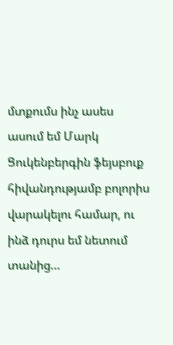մտքումս ինչ ասես ասում եմ Մարկ Ցուկենբերգին ֆեյսբուք հիվանդությամբ բոլորիս վարակելու համար, ու ինձ դուրս եմ նետում տանից…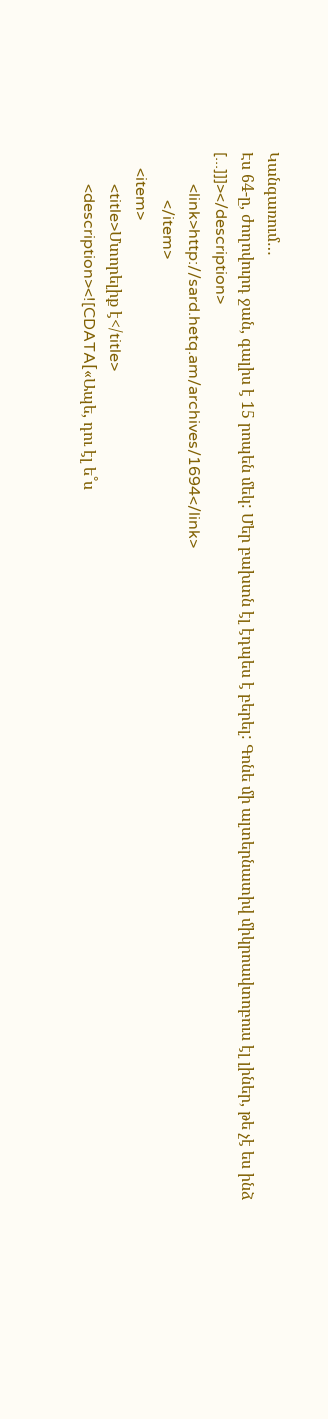Կանգառում…
Էս 64-ը, ժողովուրդ ջան, գալիս է 15 րոպեն մեկ: Մեր բախտն էլ էդպես է բերել: Գոնե մի ալտերնատիվ միկրոավտոբուս էլ լիներ, թե չէ ես ինձ [...]]]></description>
        <link>http://sard.hetq.am/archives/1694</link>
            </item>
    <item>
        <title>Մտորելիք է</title>
        <description><![CDATA[«Ապե, դու էլ ե˚ս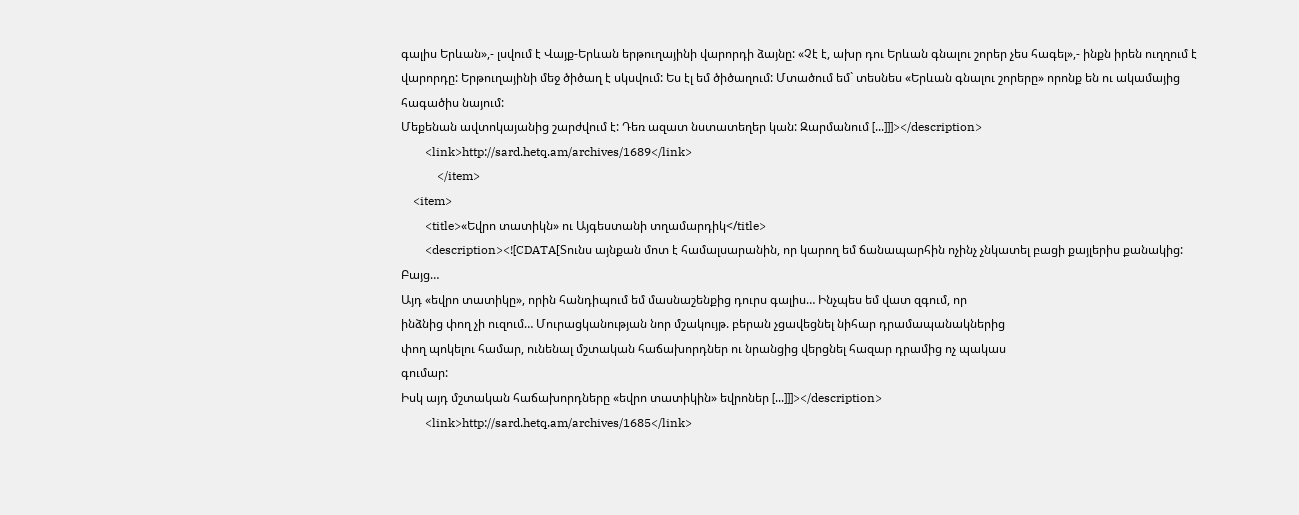գալիս Երևան»,- լսվում է Վայք-Երևան երթուղայինի վարորդի ձայնը: «Չէ է, ախր դու Երևան գնալու շորեր չես հագել»,- ինքն իրեն ուղղում է վարորդը: Երթուղայինի մեջ ծիծաղ է սկսվում: Ես էլ եմ ծիծաղում: Մտածում եմ` տեսնես «Երևան գնալու շորերը» որոնք են ու ակամայից հագածիս նայում:
Մեքենան ավտոկայանից շարժվում է: Դեռ ազատ նստատեղեր կան: Զարմանում [...]]]></description>
        <link>http://sard.hetq.am/archives/1689</link>
            </item>
    <item>
        <title>«Եվրո տատիկն» ու Այգեստանի տղամարդիկ</title>
        <description><![CDATA[Տունս այնքան մոտ է համալսարանին, որ կարող եմ ճանապարհին ոչինչ չնկատել բացի քայլերիս քանակից:
Բայց…
Այդ «եվրո տատիկը», որին հանդիպում եմ մասնաշենքից դուրս գալիս… Ինչպես եմ վատ զգում, որ
ինձնից փող չի ուզում… Մուրացկանության նոր մշակույթ. բերան չցավեցնել նիհար դրամապանակներից
փող պոկելու համար, ունենալ մշտական հաճախորդներ ու նրանցից վերցնել հազար դրամից ոչ պակաս
գումար:
Իսկ այդ մշտական հաճախորդները «եվրո տատիկին» եվրոներ [...]]]></description>
        <link>http://sard.hetq.am/archives/1685</link>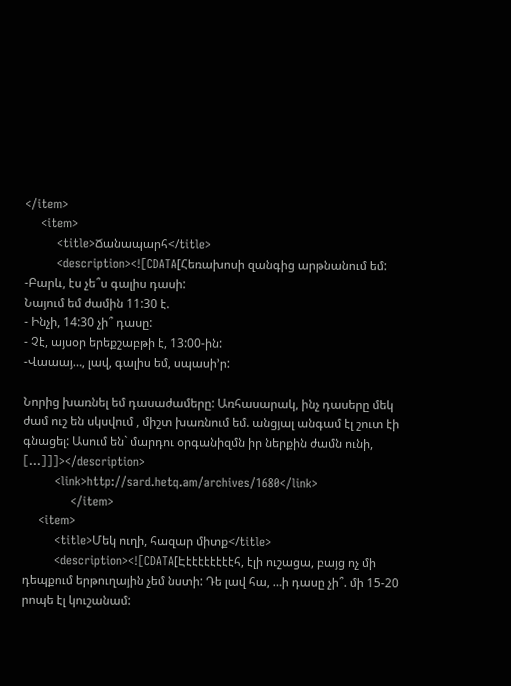</item>
    <item>
        <title>Ճանապարհ</title>
        <description><![CDATA[Հեռախոսի զանգից արթնանում եմ:
-Բարև, էս չե՞ս գալիս դասի:
Նայում եմ ժամին 11:30 է.
- Ինչի, 14:30 չի՞ դասը:
- Չէ, այսօր երեքշաբթի է, 13:00-ին:
-Վաաայ…, լավ, գալիս եմ, սպասի’ր:

Նորից խառնել եմ դասաժամերը: Առհասարակ, ինչ դասերը մեկ ժամ ուշ են սկսվում , միշտ խառնում եմ. անցյալ անգամ էլ շուտ էի գնացել: Ասում են` մարդու օրգանիզմն իր ներքին ժամն ունի,  [...]]]></description>
        <link>http://sard.hetq.am/archives/1680</link>
            </item>
    <item>
        <title>Մեկ ուղի, հազար միտք</title>
        <description><![CDATA[Էէէէէէէէէհ, էլի ուշացա, բայց ոչ մի դեպքում երթուղային չեմ նստի: Դե լավ հա, …ի դասը չի՞. մի 15-20 րոպե էլ կուշանամ: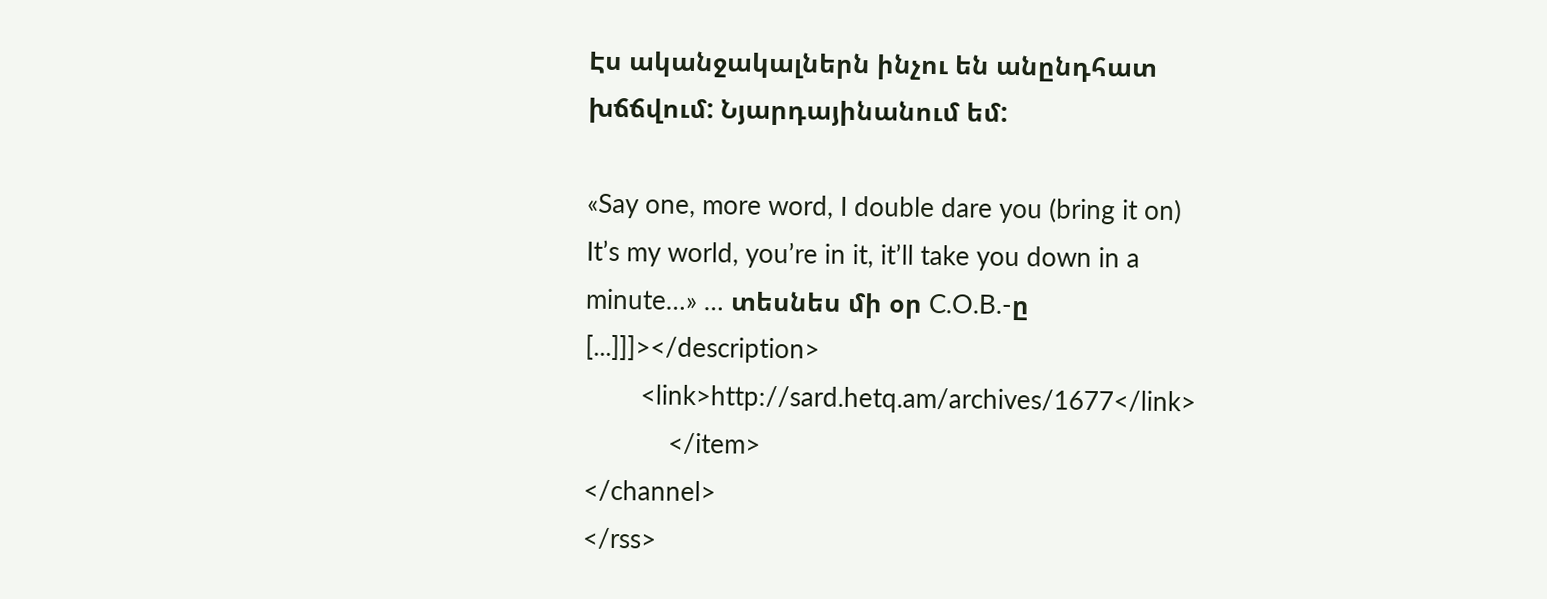Էս ականջակալներն ինչու են անընդհատ խճճվում: Նյարդայինանում եմ:

«Say one, more word, I double dare you (bring it on)
It’s my world, you’re in it, it’ll take you down in a minute…» … տեսնես մի օր C.O.B.-ը [...]]]></description>
        <link>http://sard.hetq.am/archives/1677</link>
            </item>
</channel>
</rss>